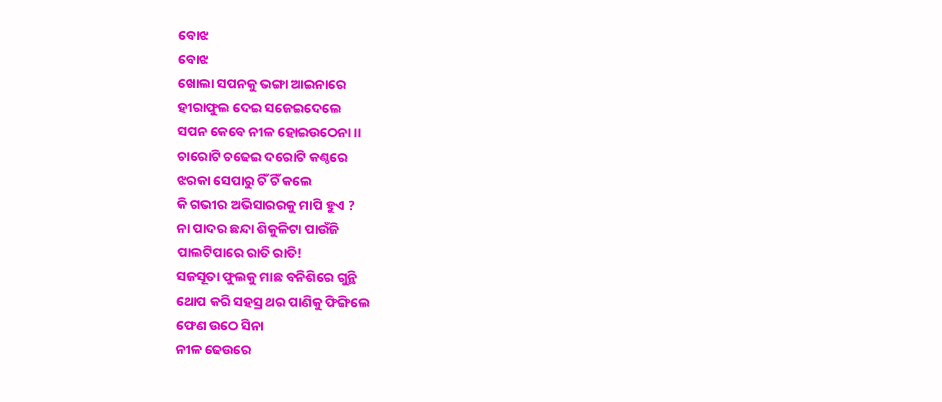ବୋଝ
ବୋଝ
ଖୋଲା ସପନକୁ ଭଙ୍ଗା ଆଇନାରେ
ହୀରାଫୁଲ ଦେଇ ସଜେଇଦେଲେ
ସପନ କେବେ ନୀଳ ହୋଇଉଠେନା ।।
ଚାରୋଟି ଚଢେଇ ଦରୋଟି କଣ୍ଠରେ
ଝରକା ସେପାରୁ ଚିଁ ଚିଁ କଲେ
କି ଗଭୀର ଅଭିସାରରକୁ ମାପି ହୁଏ ?
ନା ପାଦର ଛନ୍ଦା ଶିକୁଳିଟା ପାଉଁଜି
ପାଲଟିପାରେ ରାତି ରାତି!
ସଜସୂତା ଫୁଲକୁ ମାଛ ବନିଶିରେ ଗୁନ୍ଥି
ଥୋପ କରି ସହସ୍ର ଥର ପାଣିକୁ ଫିଙ୍ଗିଲେ
ଫେଣ ଉଠେ ସିନା
ନୀଳ ଢେଉରେ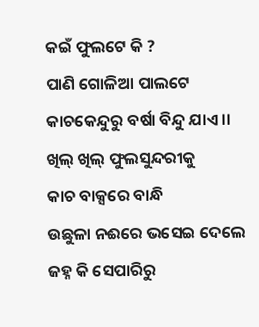କଇଁ ଫୁଲଟେ କି ?
ପାଣି ଗୋଳିଆ ପାଲଟେ
କାଚକେନ୍ଦୁରୁ ବର୍ଷା ବିନ୍ଦୁ ଯାଏ ।।
ଖିଲ୍ ଖିଲ୍ ଫୁଲସୁନ୍ଦରୀକୁ
କାଚ ବାକ୍ସରେ ବାନ୍ଧି
ଉଛୁଳା ନଈରେ ଭସେଇ ଦେଲେ
ଜହ୍ନ କି ସେପାରିରୁ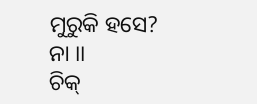ମୁରୁକି ହସେ?
ନା ।।
ଚିକ୍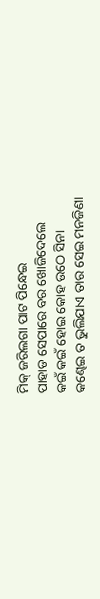ମିକ୍ ଜରିଲଗା ପାଟ ପିନ୍ଧେଇ
ପାହାଡ ସେପାରେ ବର ଖୋଜିଦେଲେ
କଇଁ କଇଁ ହୋଇ କୋହ ଉଠେ ସିନା
କଣ୍ଢେଇ ତ ଭୁଲିଯାଏ ତାର ସେଇ ମନଜିଣା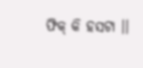ଫିକ୍ କି ହସଟା ।।